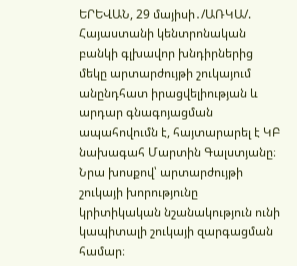ԵՐԵՎԱՆ, 29 մայիսի․/ԱՌԿԱ/. Հայաստանի կենտրոնական բանկի գլխավոր խնդիրներից մեկը արտարժույթի շուկայում անընդհատ իրացվելիության և արդար գնագոյացման ապահովումն է, հայտարարել է ԿԲ նախագահ Մարտին Գալստյանը։
Նրա խոսքով՝ արտարժույթի շուկայի խորությունը կրիտիկական նշանակություն ունի կապիտալի շուկայի զարգացման համար։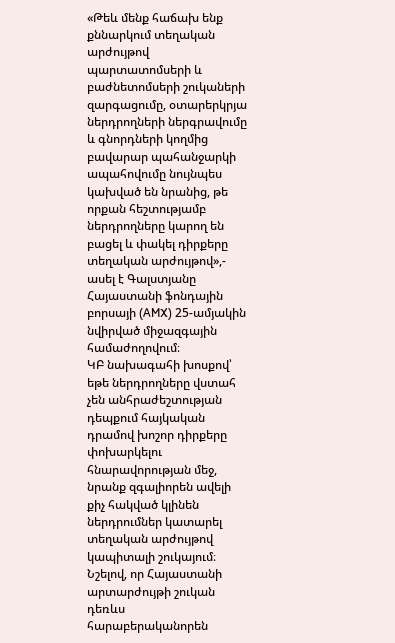«Թեև մենք հաճախ ենք քննարկում տեղական արժույթով պարտատոմսերի և բաժնետոմսերի շուկաների զարգացումը, օտարերկրյա ներդրողների ներգրավումը և գնորդների կողմից բավարար պահանջարկի ապահովումը նույնպես կախված են նրանից, թե որքան հեշտությամբ ներդրողները կարող են բացել և փակել դիրքերը տեղական արժույթով»,- ասել է Գալստյանը Հայաստանի ֆոնդային բորսայի (AMX) 25-ամյակին նվիրված միջազգային համաժողովում։
ԿԲ նախագահի խոսքով՝ եթե ներդրողները վստահ չեն անհրաժեշտության դեպքում հայկական դրամով խոշոր դիրքերը փոխարկելու հնարավորության մեջ, նրանք զգալիորեն ավելի քիչ հակված կլինեն ներդրումներ կատարել տեղական արժույթով կապիտալի շուկայում։
Նշելով, որ Հայաստանի արտարժույթի շուկան դեռևս հարաբերականորեն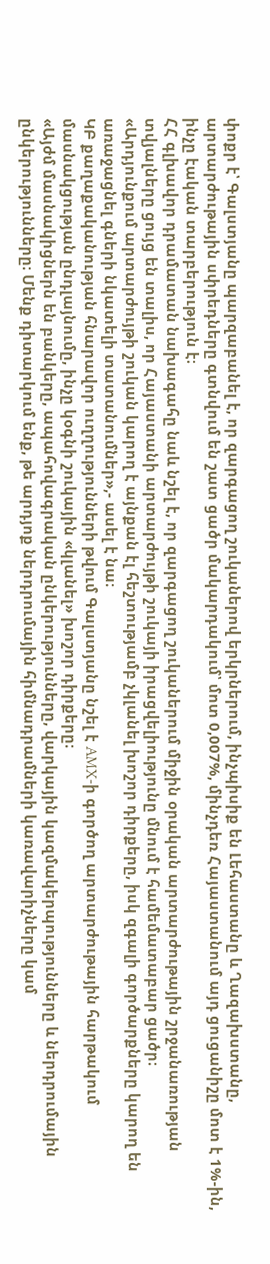փոքր է՝ Գալստյանը պարզաբանել է, որ զարգացող շուկաներով երկրներում, ինչպիսիք են Լեհաստանը և Ղազախստանը, արտարժութային սփրեդները գտնվում են շատ ցածր մակարդակում՝ մոտ 0,007%, մինչդեռ Հայաստանում այդ ցուցանիշը մոտ է 1%-ին, ինչը էական տարբերություն է։
ՀՀ գլխավոր դրամատան նախագահը նաև նշել է, որ զարգացող շուկաներում միջին օրական արտարժութային շրջանառության տվյալները ցույց են տալիս, որ Հայաստանի արտարժույթի շուկայի իրացվելիությունը մնում է համեմատաբար ցածր։
«Արդյունքում արտարժույթի շուկան կարող է այնքան էլ հեշտությամբ չկլանել խոշոր դիրքերը, իսկ զգալի գործարքները կարող են առաջացնել գների նկատելի տատանումներ»,- ասել է նա։
ԿԲ քաղաքականության հնարավոր ուղղությունների թվում Գալստյանը նշել է AMX-ի գործող արտարժութային հարթակում մասնակցության ընդլայնումը, ինչը կօգնի շուկային «կլանել» խոշոր դիրքերը։
«Այժմ մասնակիցներն են բանկերը, ապահովագրական ընկերությունները, վարկային կազմակերպությունները և ներդրումային ընկերությունները։ Մենք դիտարկում ենք, թե արդյոք ներդրումային հիմնադրամների կառավարիչները կամ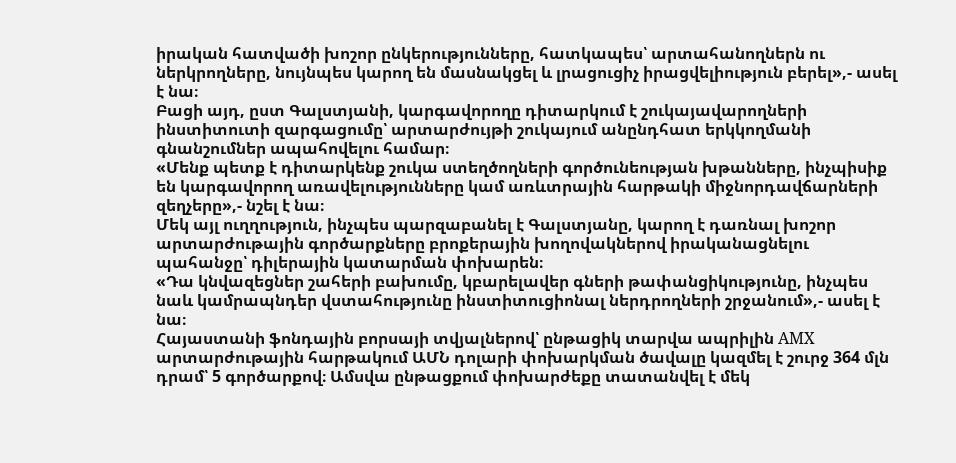իրական հատվածի խոշոր ընկերությունները, հատկապես՝ արտահանողներն ու ներկրողները, նույնպես կարող են մասնակցել և լրացուցիչ իրացվելիություն բերել»,- ասել է նա։
Բացի այդ, ըստ Գալստյանի, կարգավորողը դիտարկում է շուկայավարողների ինստիտուտի զարգացումը՝ արտարժույթի շուկայում անընդհատ երկկողմանի գնանշումներ ապահովելու համար։
«Մենք պետք է դիտարկենք շուկա ստեղծողների գործունեության խթանները, ինչպիսիք են կարգավորող առավելությունները կամ առևտրային հարթակի միջնորդավճարների զեղչերը»,- նշել է նա։
Մեկ այլ ուղղություն, ինչպես պարզաբանել է Գալստյանը, կարող է դառնալ խոշոր արտարժութային գործարքները բրոքերային խողովակներով իրականացնելու պահանջը՝ դիլերային կատարման փոխարեն։
«Դա կնվազեցներ շահերի բախումը, կբարելավեր գների թափանցիկությունը, ինչպես նաև կամրապնդեր վստահությունը ինստիտուցիոնալ ներդրողների շրջանում»,- ասել է նա։
Հայաստանի ֆոնդային բորսայի տվյալներով՝ ընթացիկ տարվա ապրիլին AMX արտարժութային հարթակում ԱՄՆ դոլարի փոխարկման ծավալը կազմել է շուրջ 364 մլն դրամ՝ 5 գործարքով։ Ամսվա ընթացքում փոխարժեքը տատանվել է մեկ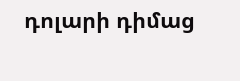դոլարի դիմաց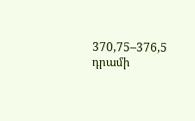370,75–376,5 դրամի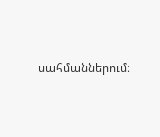սահմաններում։